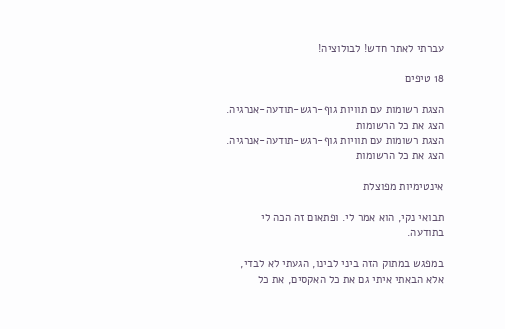עברתי לאתר חדש! לבולוציה!

18 טיפים

הצגת רשומות עם תוויות גוף-רגש-תודעה-אנרגיה. הצג את כל הרשומות
הצגת רשומות עם תוויות גוף-רגש-תודעה-אנרגיה. הצג את כל הרשומות

אינטימיות מפוצלת

תבואי נקי, הוא אמר לי. ופתאום זה הכה לי בתודעה.

במפגש במתוק הזה ביני לבינו, הגעתי לא לבדי, אלא הבאתי איתי גם את כל האקסים, את כל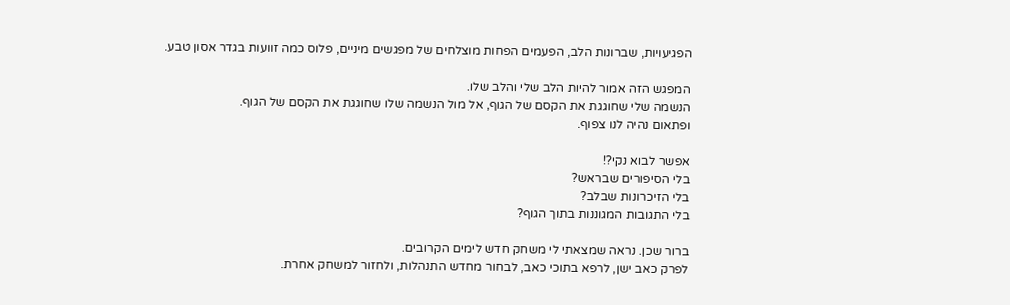הפגיעויות, שברונות הלב, הפעמים הפחות מוצלחים של מפגשים מיניים, פלוס כמה זוועות בגדר אסון טבע.

המפגש הזה אמור להיות הלב שלי והלב שלו.
הנשמה שלי שחוגגת את הקסם של הגוף, אל מול הנשמה שלו שחוגגת את הקסם של הגוף.
ופתאום נהיה לנו צפוף.

אפשר לבוא נקי?!
בלי הסיפורים שבראש?
בלי הזיכרונות שבלב?
בלי התגובות המגוננות בתוך הגוף?

ברור שכן. נראה שמצאתי לי משחק חדש לימים הקרובים.
לפרק כאב ישן, לרפא בתוכי כאב, לבחור מחדש התנהלות, ולחזור למשחק אחרת.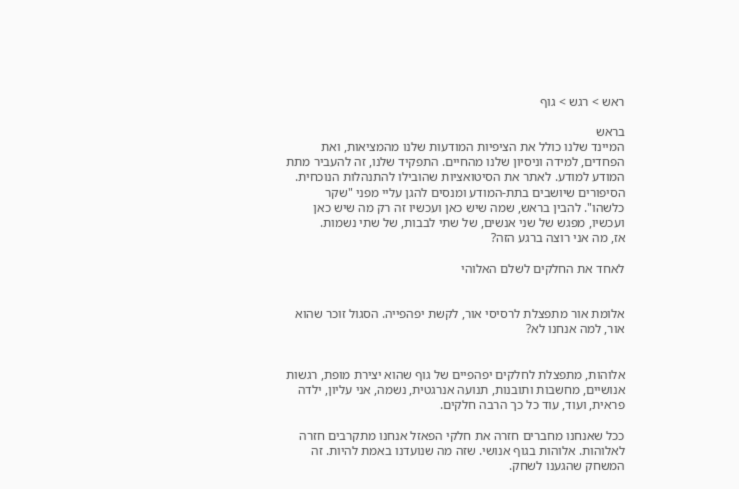ראש > רגש > גוף

בראש
המיינד שלנו כולל את הציפיות המודעות שלנו מהמציאות, ואת הפחדים, למידה וניסיון שלנו מהחיים. התפקיד שלנו, זה להעביר מתת המודע למודע. לאתר את הסיטואציות שהובילו להתנהלות הנוכחית. הסיפורים שיושבים בתת-המודע ומנסים להגן עליי מפני "שקר כלשהו". להבין בראש, שמה שיש כאן ועכשיו זה רק מה שיש כאן ועכשיו, מפגש של שני אנשים, של שתי לבבות, של שתי נשמות.
אז, מה אני רוצה ברגע הזה?

לאחד את החלקים לשלם האלוהי


אלומת אור מתפצלת לרסיסי אור, לקשת יפהפייה. הסגול זוכר שהוא אור, למה אנחנו לא?


אלוהות, מתפצלת לחלקים יפהפיים של גוף שהוא יצירת מופת, רגשות אנושיים, מחשבות ותובנות, תנועה אנרגטית, נשמה, אני עליון, ילדה פראית, ועוד, עוד כל כך הרבה חלקים.

ככל שאנחנו מחברים חזרה את חלקי הפאזל אנחנו מתקרבים חזרה לאלוהות. אלוהות בגוף אנושי. שזה מה שנועדנו באמת להיות. זה המשחק שהגענו לשחק.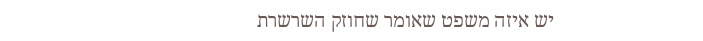יש איזה משפט שאומר שחוזק השרשרת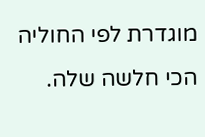מוגדרת לפי החוליה הכי חלשה שלה.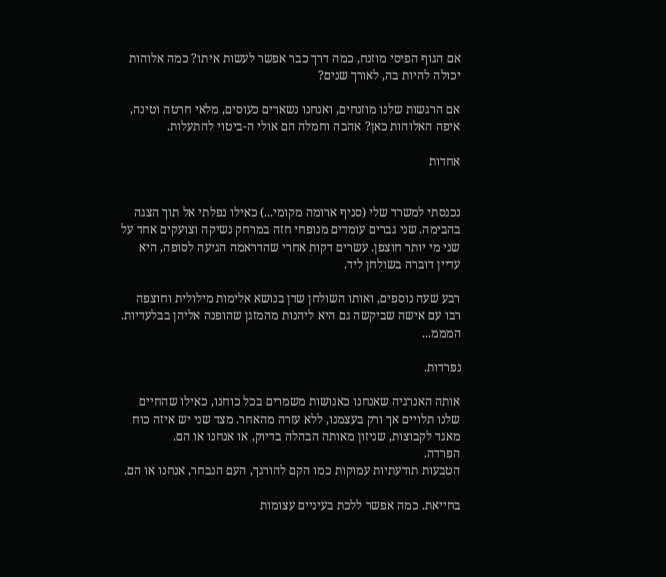אם הגוף הפיסי מוזנח, כמה דרך כבר אפשר לעשות איתו? כמה אלוהות יכולה להיות בה, לאורך שנים?

אם הרגשות שלנו מוזנחים, ואנחנו נשארים כעוסים, מלאי חרטה וטינה, איפה האלוהות כאן? אהבה וחמלה הם אולי ה-ביטוי להתעלות.

אחדות


נכנסתי למשרד שלי (סניף ארומה מקומי...) כאילו נפלתי אל תוך הצגה בהבימה. שני גברים עומדים מנופחי חזה במרחק נשיקה וצועקים אחד על שני מי יותר חוצפן. עשרים דקות אחרי שהדראמה הגיעה לסופה, היא עדיין דוברה בשולחן ליד.

רבע שעה נוספים, ואותו השולחן שדן בנושא אלימות מילולית וחוצפה רבו עם אישה שביקשה גם היא ליהנות מהמזגן שהופנה אליהן בבלעדיות.
המממ...

נפרדות.

אותה האנרגיה שאנחנו כאנושות משמרים בכל כוחנו, כאילו שהחיים שלנו תלויים אך ורק בעצמנו, ללא עזרה מהאחר. מצד שני יש איזה כוח מאגד לקבוצות, שניזון מאותה הבהלה בדיוק, או אנחנו או הם.
הפרדה.
הטבעות תודעתיות עמוקות כמו הקם להורגך, העם הנבחר, אנחנו או הם.

בחייאת. כמה אפשר ללכת בעיניים עצומות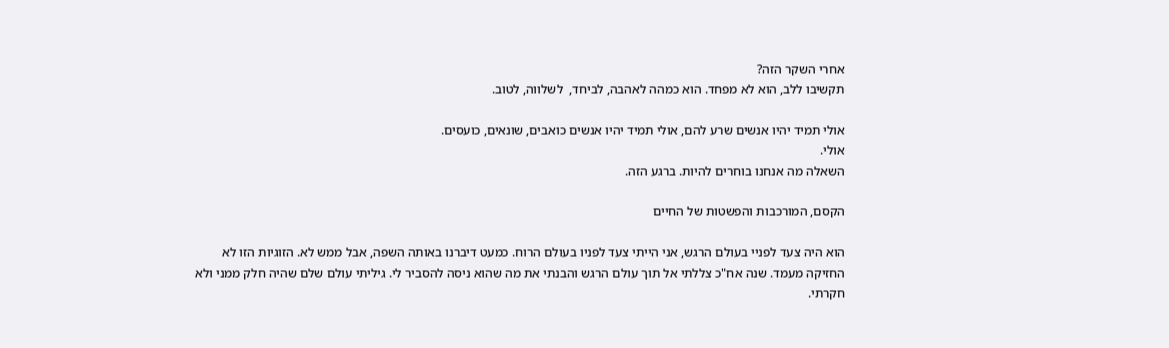אחרי השקר הזה?
תקשיבו ללב, הוא לא מפחד. הוא כמהה לאהבה, לביחד,  לשלווה, לטוב.

אולי תמיד יהיו אנשים שרע להם, אולי תמיד יהיו אנשים כואבים, שונאים, כועסים.
אולי.
השאלה מה אנחנו בוחרים להיות. ברגע הזה.

הקסם, המורכבות והפשטות של החיים

הוא היה צעד לפניי בעולם הרגש, אני הייתי צעד לפניו בעולם הרוח. כמעט דיברנו באותה השפה, אבל ממש לא. הזוגיות הזו לא החזיקה מעמד. שנה אח"כ צללתי אל תוך עולם הרגש והבנתי את מה שהוא ניסה להסביר לי. גיליתי עולם שלם שהיה חלק ממני ולא חקרתי.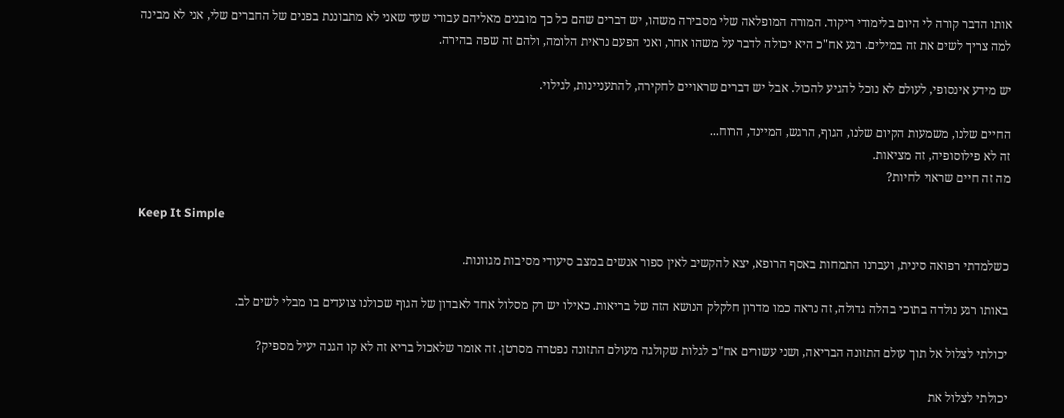אותו הדבר קורה לי היום בלימודי ריקוד. המורה המופלאה שלי מסבירה משהו, יש דברים שהם כל כך מובנים מאליהם עבורי שעד שאני לא מתבוננת בפנים של החברים שלי, אני לא מבינה למה צריך לשים את זה במילים. רגע אח"כ היא יכולה לדבר על משהו אחר, ואני הפעם נראית הלומה, ולהם זה שפה בהירה.

יש מידע אינסופי, לעולם לא נוכל להגיע להכול. אבל יש דברים שראויים לחקירה, להתעניינות, לגילוי.

החיים שלנו, משמעות הקיום שלנו, הגוף, הרגש, המיינד, הרוח...
זה לא פילוסופיה, זה מציאות.
מה זה חיים שראוי לחיות?

Keep It Simple

כשלמדתי רפואה סינית, ועברנו התמחות באסף הרופא, יצא להקשיב לאין ספור אנשים במצב סיעודי מסיבות מגוונות.

באותו רגע נולדה בתוכי בהלה גדולה, זה נראה כמו מדרון חלקלק הנושא הזה של בריאות. כאילו יש רק מסלול אחד לאבדון של הגוף שכולנו צועדים בו מבלי לשים לב.

יכולתי לצלול אל תוך עולם התזונה הבריאה, ושני עשורים אח"כ לגלות שקולגה מעולם התזונה נפטרה מסרטן. זה אומר שלאכול בריא זה לא קו הגנה יעיל מספיק?

יכולתי לצלול את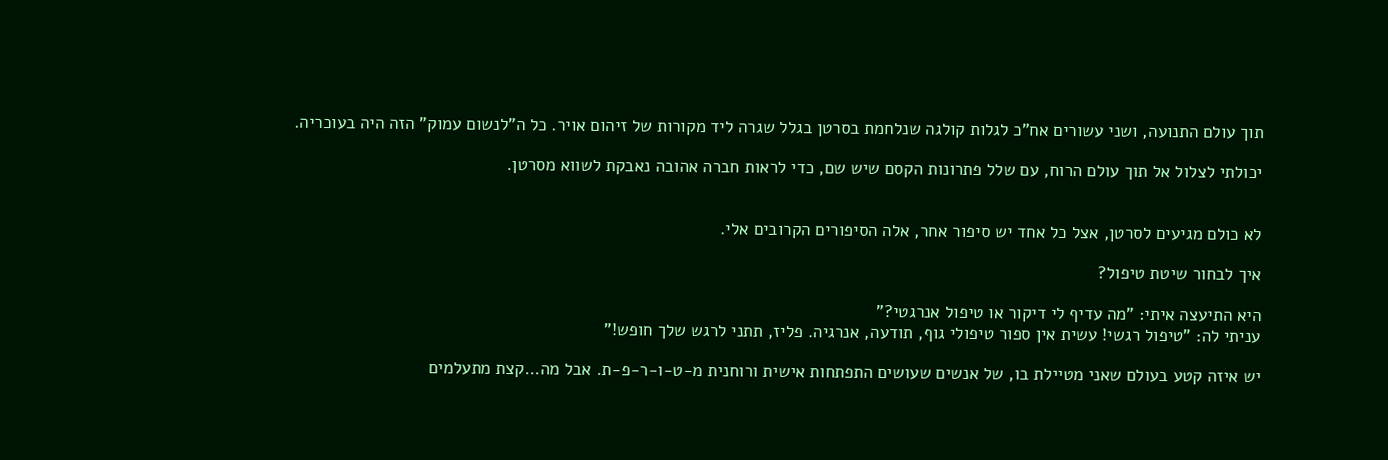תוך עולם התנועה, ושני עשורים אח"כ לגלות קולגה שנלחמת בסרטן בגלל שגרה ליד מקורות של זיהום אויר. כל ה"לנשום עמוק" הזה היה בעוכריה.

יכולתי לצלול אל תוך עולם הרוח, עם שלל פתרונות הקסם שיש שם, כדי לראות חברה אהובה נאבקת לשווא מסרטן.


לא כולם מגיעים לסרטן, אצל כל אחד יש סיפור אחר, אלה הסיפורים הקרובים אלי.

איך לבחור שיטת טיפול?

היא התיעצה איתי: "מה עדיף לי דיקור או טיפול אנרגטי?"
עניתי לה: "טיפול רגשי! עשית אין ספור טיפולי גוף, תודעה, אנרגיה. פליז, תתני לרגש שלך חופש!"

יש איזה קטע בעולם שאני מטיילת בו, של אנשים שעושים התפתחות אישית ורוחנית מ-ט-ו-ר-פ-ת. אבל מה...קצת מתעלמים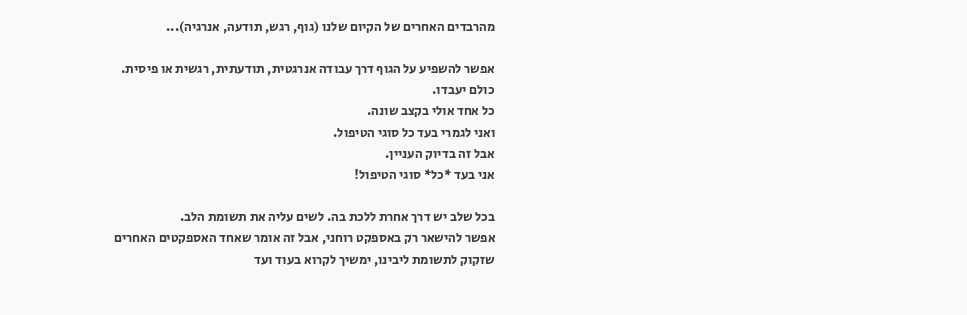מהרבדים האחרים של הקיום שלנו (גוף, רגש, תודעה, אנרגיה)...

אפשר להשפיע על הגוף דרך עבודה אנרגטית, תודעתית, רגשית או פיסית.
כולם יעבדו.
כל אחד אולי בקצב שונה.
ואני לגמרי בעד כל סוגי הטיפול.
אבל זה בדיוק העניין.
אני בעד *כל* סוגי הטיפול!

בכל שלב יש דרך אחרת ללכת בה. לשים עליה את תשומת הלב.
אפשר להישאר רק באספקט רוחני, אבל זה אומר שאחד האספקטים האחרים שזקוק לתשומת ליבינו, ימשיך לקרוא בעוד ועד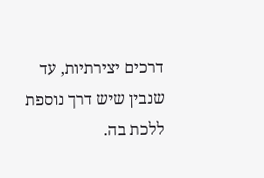דרכים יצירתיות, עד שנבין שיש דרך נוספת ללכת בה.